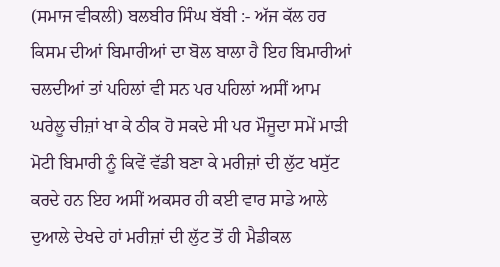(ਸਮਾਜ ਵੀਕਲੀ) ਬਲਬੀਰ ਸਿੰਘ ਬੱਬੀ :- ਅੱਜ ਕੱਲ ਹਰ ਕਿਸਮ ਦੀਆਂ ਬਿਮਾਰੀਆਂ ਦਾ ਬੋਲ ਬਾਲਾ ਹੈ ਇਹ ਬਿਮਾਰੀਆਂ ਚਲਦੀਆਂ ਤਾਂ ਪਹਿਲਾਂ ਵੀ ਸਨ ਪਰ ਪਹਿਲਾਂ ਅਸੀਂ ਆਮ ਘਰੇਲੂ ਚੀਜ਼ਾਂ ਖਾ ਕੇ ਠੀਕ ਹੋ ਸਕਦੇ ਸੀ ਪਰ ਮੌਜੂਦਾ ਸਮੇਂ ਮਾੜੀ ਮੋਟੀ ਬਿਮਾਰੀ ਨੂੰ ਕਿਵੇਂ ਵੱਡੀ ਬਣਾ ਕੇ ਮਰੀਜ਼ਾਂ ਦੀ ਲੁੱਟ ਖਸੁੱਟ ਕਰਦੇ ਹਨ ਇਹ ਅਸੀਂ ਅਕਸਰ ਹੀ ਕਈ ਵਾਰ ਸਾਡੇ ਆਲੇ ਦੁਆਲੇ ਦੇਖਦੇ ਹਾਂ ਮਰੀਜ਼ਾਂ ਦੀ ਲੁੱਟ ਤੋਂ ਹੀ ਮੈਡੀਕਲ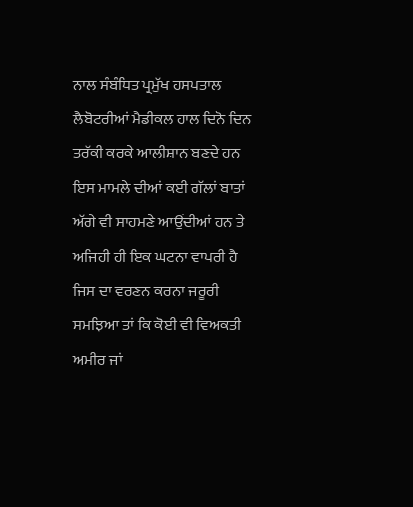ਨਾਲ ਸੰਬੰਧਿਤ ਪ੍ਰਮੁੱਖ ਹਸਪਤਾਲ ਲੈਬੋਟਰੀਆਂ ਮੈਡੀਕਲ ਹਾਲ ਦਿਨੋ ਦਿਨ ਤਰੱਕੀ ਕਰਕੇ ਆਲੀਸ਼ਾਨ ਬਣਦੇ ਹਨ ਇਸ ਮਾਮਲੇ ਦੀਆਂ ਕਈ ਗੱਲਾਂ ਬਾਤਾਂ ਅੱਗੇ ਵੀ ਸਾਹਮਣੇ ਆਉਂਦੀਆਂ ਹਨ ਤੇ ਅਜਿਹੀ ਹੀ ਇਕ ਘਟਨਾ ਵਾਪਰੀ ਹੈ ਜਿਸ ਦਾ ਵਰਣਨ ਕਰਨਾ ਜਰੂਰੀ ਸਮਝਿਆ ਤਾਂ ਕਿ ਕੋਈ ਵੀ ਵਿਅਕਤੀ ਅਮੀਰ ਜਾਂ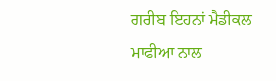ਗਰੀਬ ਇਹਨਾਂ ਮੈਡੀਕਲ ਮਾਫੀਆ ਨਾਲ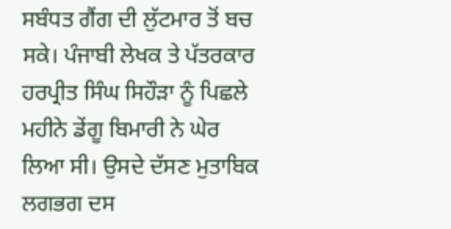ਸਬੰਧਤ ਗੈਂਗ ਦੀ ਲੁੱਟਮਾਰ ਤੋਂ ਬਚ ਸਕੇ। ਪੰਜਾਬੀ ਲੇਖਕ ਤੇ ਪੱਤਰਕਾਰ ਹਰਪ੍ਰੀਤ ਸਿੰਘ ਸਿਹੌੜਾ ਨੂੰ ਪਿਛਲੇ ਮਹੀਨੇ ਡੇਂਗੂ ਬਿਮਾਰੀ ਨੇ ਘੇਰ ਲਿਆ ਸੀ। ਉਸਦੇ ਦੱਸਣ ਮੁਤਾਬਿਕ ਲਗਭਗ ਦਸ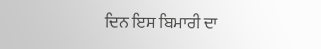ਦਿਨ ਇਸ ਬਿਮਾਰੀ ਦਾ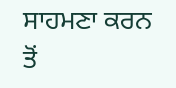ਸਾਹਮਣਾ ਕਰਨ ਤੋਂ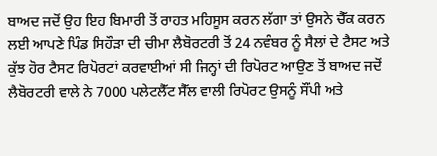ਬਾਅਦ ਜਦੋਂ ਉਹ ਇਹ ਬਿਮਾਰੀ ਤੋਂ ਰਾਹਤ ਮਹਿਸੂਸ ਕਰਨ ਲੱਗਾ ਤਾਂ ਉਸਨੇ ਚੈੱਕ ਕਰਨ ਲਈ ਆਪਣੇ ਪਿੰਡ ਸਿਹੌੜਾ ਦੀ ਚੀਮਾ ਲੈਬੋਰਟਰੀ ਤੋਂ 24 ਨਵੰਬਰ ਨੂੰ ਸੈਲਾਂ ਦੇ ਟੈਸਟ ਅਤੇ ਕੁੱਝ ਹੋਰ ਟੈਸਟ ਰਿਪੋਰਟਾਂ ਕਰਵਾਈਆਂ ਸੀ ਜਿਨ੍ਹਾਂ ਦੀ ਰਿਪੋਰਟ ਆਉਣ ਤੋਂ ਬਾਅਦ ਜਦੋਂ ਲੈਬੋਰਟਰੀ ਵਾਲੇ ਨੇ 7000 ਪਲੇਟਲੈੱਟ ਸੈੱਲ ਵਾਲੀ ਰਿਪੋਰਟ ਉਸਨੂੰ ਸੌਂਪੀ ਅਤੇ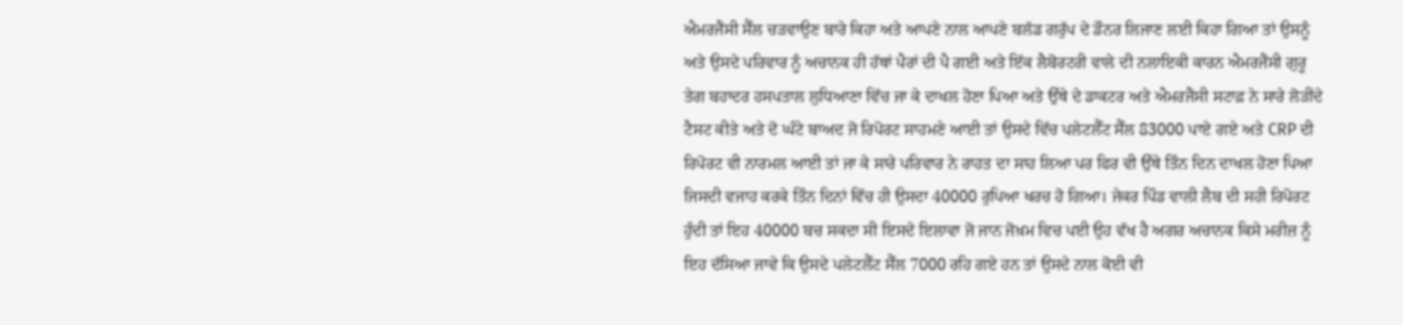ਐਮਰਜੈਂਸੀ ਸੈੱਲ ਚੜਵਾਉਣ ਬਾਰੇ ਕਿਹਾ ਅਤੇ ਆਪਣੇ ਨਾਲ ਆਪਣੇ ਬਲੱਡ ਗਰੁੱਪ ਦੇ ਡੌਨਰ ਲਿਜਾਣ ਲਈ ਕਿਹਾ ਗਿਆ ਤਾਂ ਉਸਨੂੰ ਅਤੇ ਉਸਦੇ ਪਰਿਵਾਰ ਨੂੰ ਅਚਾਨਕ ਹੀ ਹੱਥਾਂ ਪੈਰਾਂ ਦੀ ਪੈ ਗਈ ਅਤੇ ਇੱਕ ਲੈਬੋਰਟਰੀ ਵਾਲੇ ਦੀ ਨਲਾਇਕੀ ਕਾਰਨ ਐਮਰਜੈਂਸੀ ਗੁਰੂ ਤੇਗ ਬਹਾਦਰ ਹਸਪਤਾਲ ਲੁਧਿਆਣਾ ਵਿੱਚ ਜਾ ਕੇ ਦਾਖਲ ਹੋਣਾ ਪਿਆ ਅਤੇ ਉੱਥੇ ਦੇ ਡਾਕਟਰ ਅਤੇ ਐਮਰਜੈਂਸੀ ਸਟਾਫ਼ ਨੇ ਸਾਰੇ ਲੋੜੀਂਦੇ ਟੈਸਟ ਕੀਤੇ ਅਤੇ ਦੋ ਘੰਟੇ ਬਾਅਦ ਜੋ ਰਿਪੋਰਟ ਸਾਹਮਣੇ ਆਈ ਤਾਂ ਉਸਦੇ ਵਿੱਚ ਪਲੇਟਲੈੱਟ ਸੈੱਲ 83000 ਪਾਏ ਗਏ ਅਤੇ CRP ਦੀ ਰਿਪੋਰਟ ਵੀ ਨਾਰਮਲ ਆਈ ਤਾਂ ਜਾ ਕੇ ਸਾਰੇ ਪਰਿਵਾਰ ਨੇ ਰਾਹਤ ਦਾ ਸਾਹ ਲਿਆ ਪਰ ਫਿਰ ਵੀ ਉੱਥੇ ਤਿੰਨ ਦਿਨ ਦਾਖਲ ਹੋਣਾ ਪਿਆ ਜਿਸਦੀ ਵਜਾਹ ਕਰਕੇ ਤਿੰਨ ਦਿਨਾਂ ਵਿੱਚ ਹੀ ਉਸਦਾ 40000 ਰੁਪਿਆ ਖਰਚ ਹੋ ਗਿਆ। ਜੇਕਰ ਪਿੰਡ ਵਾਲੀ ਲੈਬ ਦੀ ਸਹੀ ਰਿਪੋਰਟ ਹੁੰਦੀ ਤਾਂ ਇਹ 40000 ਬਚ ਸਕਦਾ ਸੀ ਇਸਦੇ ਇਲਾਵਾ ਜੋ ਜਾਨ ਜੋਖ਼ਮ ਵਿਚ ਪਈ ਉਹ ਵੱਖ ਹੈ ਅਗਰ ਅਚਾਨਕ ਕਿਸੇ ਮਰੀਜ਼ ਨੂੰ ਇਹ ਦੱਸਿਆ ਜਾਵੇ ਕਿ ਉਸਦੇ ਪਲੇਟਲੈੱਟ ਸੈੱਲ 7000 ਰਹਿ ਗਏ ਹਨ ਤਾਂ ਉਸਦੇ ਨਾਲ ਕੋਈ ਵੀ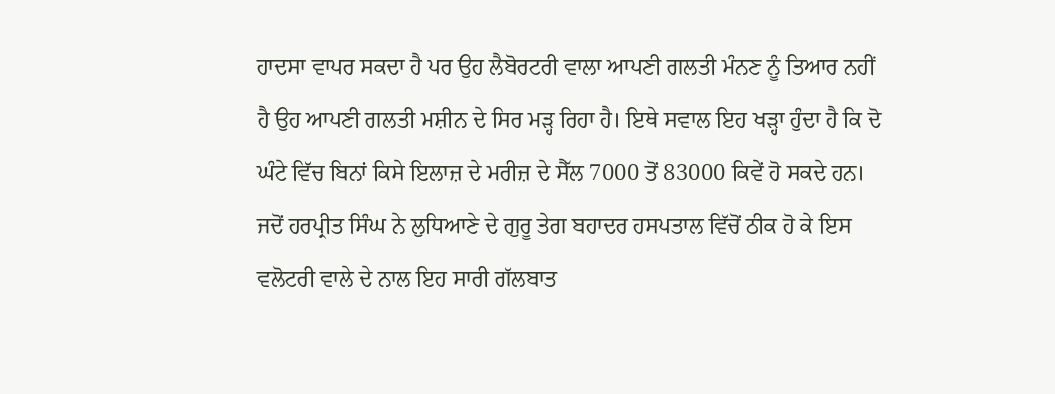ਹਾਦਸਾ ਵਾਪਰ ਸਕਦਾ ਹੈ ਪਰ ਉਹ ਲੈਬੋਰਟਰੀ ਵਾਲਾ ਆਪਣੀ ਗਲਤੀ ਮੰਨਣ ਨੂੰ ਤਿਆਰ ਨਹੀਂ ਹੈ ਉਹ ਆਪਣੀ ਗਲਤੀ ਮਸ਼ੀਨ ਦੇ ਸਿਰ ਮੜ੍ਹ ਰਿਹਾ ਹੈ। ਇਥੇ ਸਵਾਲ ਇਹ ਖੜ੍ਹਾ ਹੁੰਦਾ ਹੈ ਕਿ ਦੋ ਘੰਟੇ ਵਿੱਚ ਬਿਨਾਂ ਕਿਸੇ ਇਲਾਜ਼ ਦੇ ਮਰੀਜ਼ ਦੇ ਸੈੱਲ 7000 ਤੋਂ 83000 ਕਿਵੇਂ ਹੋ ਸਕਦੇ ਹਨ। ਜਦੋਂ ਹਰਪ੍ਰੀਤ ਸਿੰਘ ਨੇ ਲੁਧਿਆਣੇ ਦੇ ਗੁਰੂ ਤੇਗ ਬਹਾਦਰ ਹਸਪਤਾਲ ਵਿੱਚੋਂ ਠੀਕ ਹੋ ਕੇ ਇਸ ਵਲੋਟਰੀ ਵਾਲੇ ਦੇ ਨਾਲ ਇਹ ਸਾਰੀ ਗੱਲਬਾਤ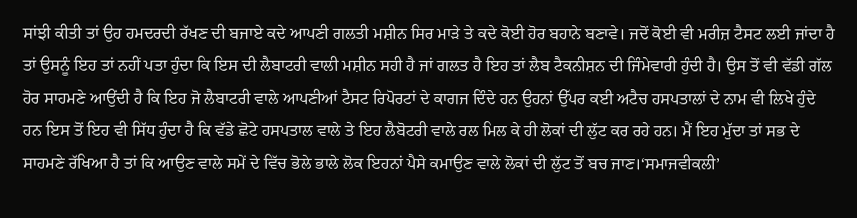ਸਾਂਝੀ ਕੀਤੀ ਤਾਂ ਉਹ ਹਮਦਰਦੀ ਰੱਖਣ ਦੀ ਬਜਾਏ ਕਦੇ ਆਪਣੀ ਗਲਤੀ ਮਸ਼ੀਨ ਸਿਰ ਮਾੜੇ ਤੇ ਕਦੇ ਕੋਈ ਹੋਰ ਬਹਾਨੇ ਬਣਾਵੇ। ਜਦੋਂ ਕੋਈ ਵੀ ਮਰੀਜ਼ ਟੈਸਟ ਲਈ ਜਾਂਦਾ ਹੈ ਤਾਂ ਉਸਨੂੰ ਇਹ ਤਾਂ ਨਹੀਂ ਪਤਾ ਹੁੰਦਾ ਕਿ ਇਸ ਦੀ ਲੈਬਾਟਰੀ ਵਾਲੀ ਮਸ਼ੀਨ ਸਹੀ ਹੈ ਜਾਂ ਗਲਤ ਹੈ ਇਹ ਤਾਂ ਲੈਬ ਟੈਕਨੀਸ਼ਨ ਦੀ ਜਿੰਮੇਵਾਰੀ ਹੁੰਦੀ ਹੈ। ਉਸ ਤੋਂ ਵੀ ਵੱਡੀ ਗੱਲ ਹੋਰ ਸਾਹਮਣੇ ਆਉਂਦੀ ਹੈ ਕਿ ਇਹ ਜੋ ਲੈਬਾਟਰੀ ਵਾਲੇ ਆਪਣੀਆਂ ਟੈਸਟ ਰਿਪੋਰਟਾਂ ਦੇ ਕਾਗਜ ਦਿੰਦੇ ਹਨ ਉਹਨਾਂ ਉੱਪਰ ਕਈ ਅਟੈਚ ਹਸਪਤਾਲਾਂ ਦੇ ਨਾਮ ਵੀ ਲਿਖੇ ਹੁੰਦੇ ਹਨ ਇਸ ਤੋਂ ਇਹ ਵੀ ਸਿੱਧ ਹੁੰਦਾ ਹੈ ਕਿ ਵੱਡੇ ਛੋਟੇ ਹਸਪਤਾਲ ਵਾਲੇ ਤੇ ਇਹ ਲੈਬੋਟਰੀ ਵਾਲੇ ਰਲ ਮਿਲ ਕੇ ਹੀ ਲੋਕਾਂ ਦੀ ਲੁੱਟ ਕਰ ਰਹੇ ਹਨ। ਮੈਂ ਇਹ ਮੁੱਦਾ ਤਾਂ ਸਭ ਦੇ ਸਾਹਮਣੇ ਰੱਖਿਆ ਹੈ ਤਾਂ ਕਿ ਆਉਣ ਵਾਲੇ ਸਮੇਂ ਦੇ ਵਿੱਚ ਭੋਲੇ ਭਾਲੇ ਲੋਕ ਇਹਨਾਂ ਪੈਸੇ ਕਮਾਉਣ ਵਾਲੇ ਲੋਕਾਂ ਦੀ ਲੁੱਟ ਤੋਂ ਬਚ ਜਾਣ।‘ਸਮਾਜਵੀਕਲੀ’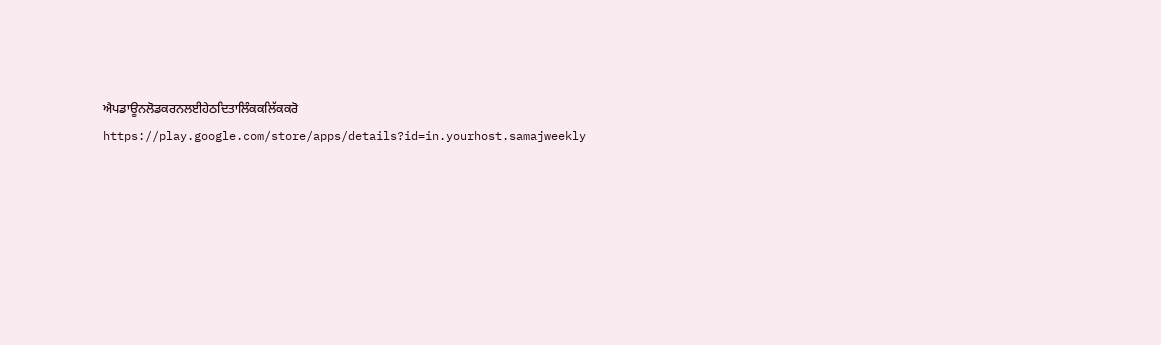ਐਪਡਾਊਨਲੋਡਕਰਨਲਈਹੇਠਦਿਤਾਲਿੰਕਕਲਿੱਕਕਰੋ
https://play.google.com/store/apps/details?id=in.yourhost.samajweekly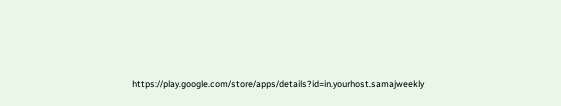https://play.google.com/store/apps/details?id=in.yourhost.samajweekly